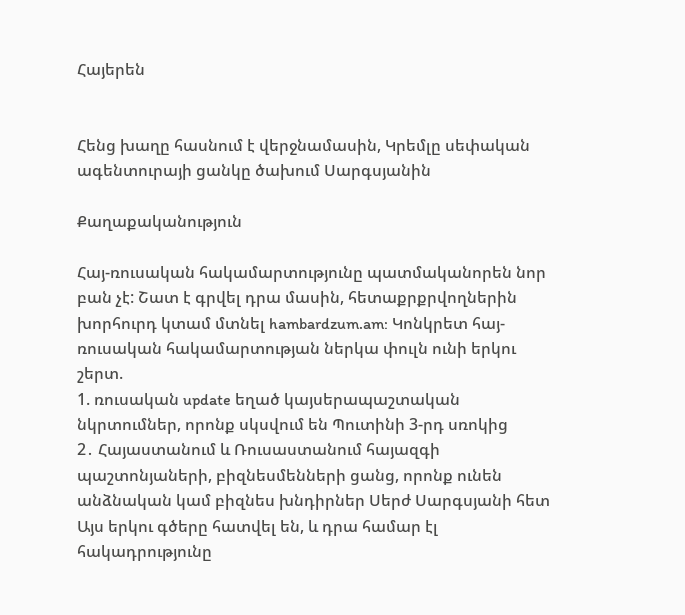Հայերեն


Հենց խաղը հասնում է վերջնամասին, Կրեմլը սեփական ագենտուրայի ցանկը ծախում Սարգսյանին

Քաղաքականություն

Հայ-ռուսական հակամարտությունը պատմականորեն նոր բան չէ: Շատ է գրվել դրա մասին, հետաքրքրվողներին խորհուրդ կտամ մտնել hambardzum.am: Կոնկրետ հայ-ռուսական հակամարտության ներկա փուլն ունի երկու շերտ.
1. ռուսական update եղած կայսերապաշտական նկրտումներ, որոնք սկսվում են Պուտինի 3-րդ սռոկից
2․ Հայաստանում և Ռուսաստանում հայազգի պաշտոնյաների, բիզնեսմենների ցանց, որոնք ունեն անձնական կամ բիզնես խնդիրներ Սերժ Սարգսյանի հետ
Այս երկու գծերը հատվել են, և դրա համար էլ հակադրությունը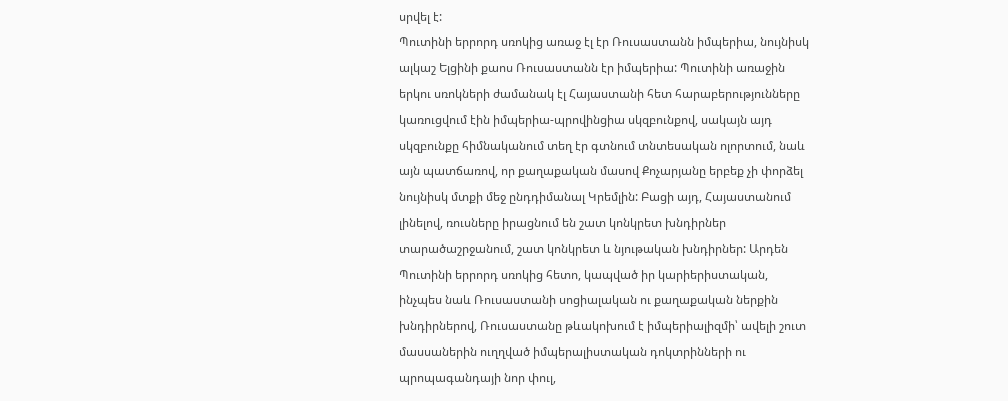սրվել է:
Պուտինի երրորդ սռոկից առաջ էլ էր Ռուսաստանն իմպերիա, նույնիսկ ալկաշ Ելցինի քաոս Ռուսաստանն էր իմպերիա: Պուտինի առաջին երկու սռոկների ժամանակ էլ Հայաստանի հետ հարաբերությունները կառուցվում էին իմպերիա-պրովինցիա սկզբունքով, սակայն այդ սկզբունքը հիմնականում տեղ էր գտնում տնտեսական ոլորտում, նաև այն պատճառով, որ քաղաքական մասով Քոչարյանը երբեք չի փորձել նույնիսկ մտքի մեջ ընդդիմանալ Կրեմլին: Բացի այդ, Հայաստանում լինելով, ռուսները իրացնում են շատ կոնկրետ խնդիրներ տարածաշրջանում, շատ կոնկրետ և նյութական խնդիրներ: Արդեն Պուտինի երրորդ սռոկից հետո, կապված իր կարիերիստական, ինչպես նաև Ռուսաստանի սոցիալական ու քաղաքական ներքին խնդիրներով, Ռուսաստանը թևակոխում է իմպերիալիզմի՝ ավելի շուտ մասսաներին ուղղված իմպերալիստական դոկտրինների ու պրոպագանդայի նոր փուլ,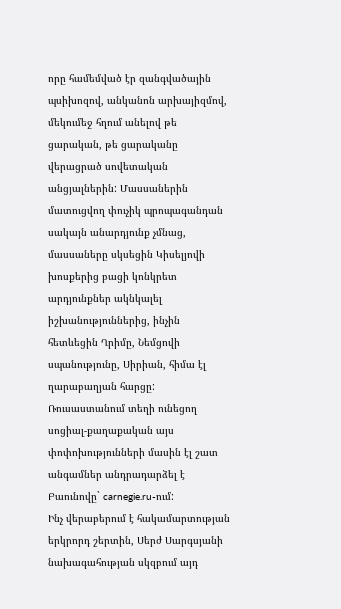որը համեմված էր զանգվածային պսիխոզով, անկանոն արխայիզմով, մեկումեջ հղում անելով թե ցարական, թե ցարականը վերացրած սովետական անցյալներին: Մասսաներին մատուցվող փուչիկ պրոպագանդան սակայն անարդյունք չմնաց, մասսաները սկսեցին Կիսելյովի խոսքերից բացի կոնկրետ արդյունքներ ակնկալել իշխանություններից, ինչին հետևեցին Ղրիմը, Նեմցովի սպանությունը, Սիրիան, հիմա էլ ղարաբաղյան հարցը: Ռուսաստանում տեղի ունեցող սոցիալ-քաղաքական այս փոփոխությունների մասին էլ շատ անգամներ անդրադարձել է Բաունովը` carnegie.ru-ում:
Ինչ վերաբերում է հակամարտության երկրորդ շերտին, Սերժ Սարգսյանի նախագահության սկզբում այդ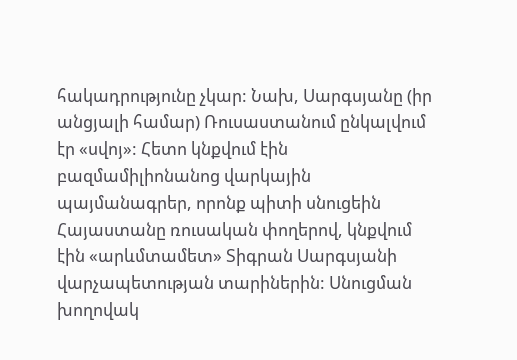հակադրությունը չկար: Նախ, Սարգսյանը (իր անցյալի համար) Ռուսաստանում ընկալվում էր «սվոյ»: Հետո կնքվում էին բազմամիլիոնանոց վարկային պայմանագրեր, որոնք պիտի սնուցեին Հայաստանը ռուսական փողերով, կնքվում էին «արևմտամետ» Տիգրան Սարգսյանի վարչապետության տարիներին: Սնուցման խողովակ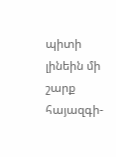պիտի լինեին մի շարք հայազգի-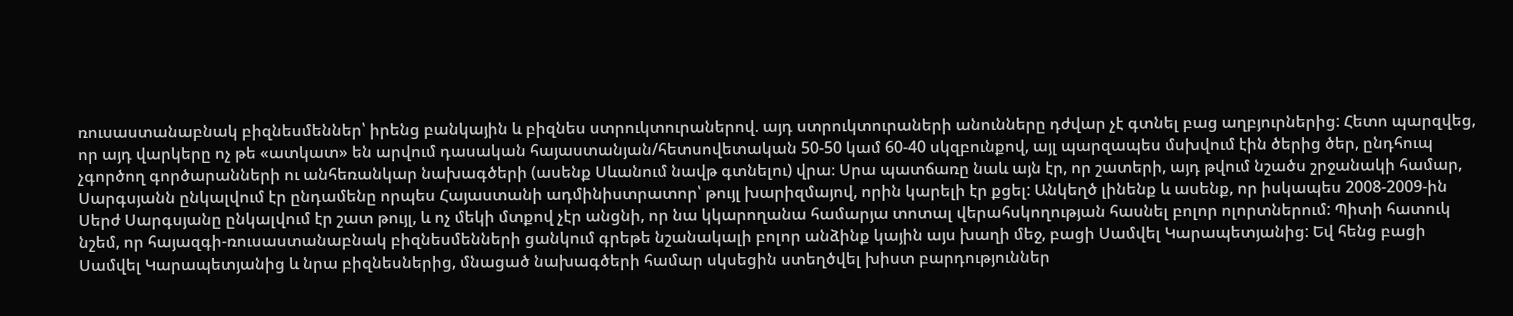ռուսաստանաբնակ բիզնեսմեններ՝ իրենց բանկային և բիզնես ստրուկտուրաներով. այդ ստրուկտուրաների անունները դժվար չէ գտնել բաց աղբյուրներից: Հետո պարզվեց, որ այդ վարկերը ոչ թե «ատկատ» են արվում դասական հայաստանյան/հետսովետական 50-50 կամ 60-40 սկզբունքով, այլ պարզապես մսխվում էին ծերից ծեր, ընդհուպ չգործող գործարանների ու անհեռանկար նախագծերի (ասենք Սևանում նավթ գտնելու) վրա։ Սրա պատճառը նաև այն էր, որ շատերի, այդ թվում նշածս շրջանակի համար, Սարգսյանն ընկալվում էր ընդամենը որպես Հայաստանի ադմինիստրատոր՝ թույլ խարիզմայով, որին կարելի էր քցել: Անկեղծ լինենք և ասենք, որ իսկապես 2008-2009-ին Սերժ Սարգսյանը ընկալվում էր շատ թույլ, և ոչ մեկի մտքով չէր անցնի, որ նա կկարողանա համարյա տոտալ վերահսկողության հասնել բոլոր ոլորտներում: Պիտի հատուկ նշեմ, որ հայազգի-ռուսաստանաբնակ բիզնեսմենների ցանկում գրեթե նշանակալի բոլոր անձինք կային այս խաղի մեջ, բացի Սամվել Կարապետյանից: Եվ հենց բացի Սամվել Կարապետյանից և նրա բիզնեսներից, մնացած նախագծերի համար սկսեցին ստեղծվել խիստ բարդություններ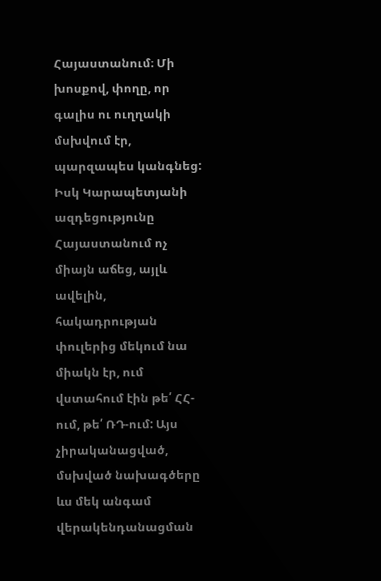Հայաստանում։ Մի խոսքով, փողը, որ գալիս ու ուղղակի մսխվում էր, պարզապես կանգնեց: Իսկ Կարապետյանի ազդեցությունը Հայաստանում ոչ միայն աճեց, այլև ավելին, հակադրության փուլերից մեկում նա միակն էր, ում վստահում էին թե՛ ՀՀ-ում, թե՛ ՌԴ-ում: Այս չիրականացված, մսխված նախագծերը ևս մեկ անգամ վերակենդանացման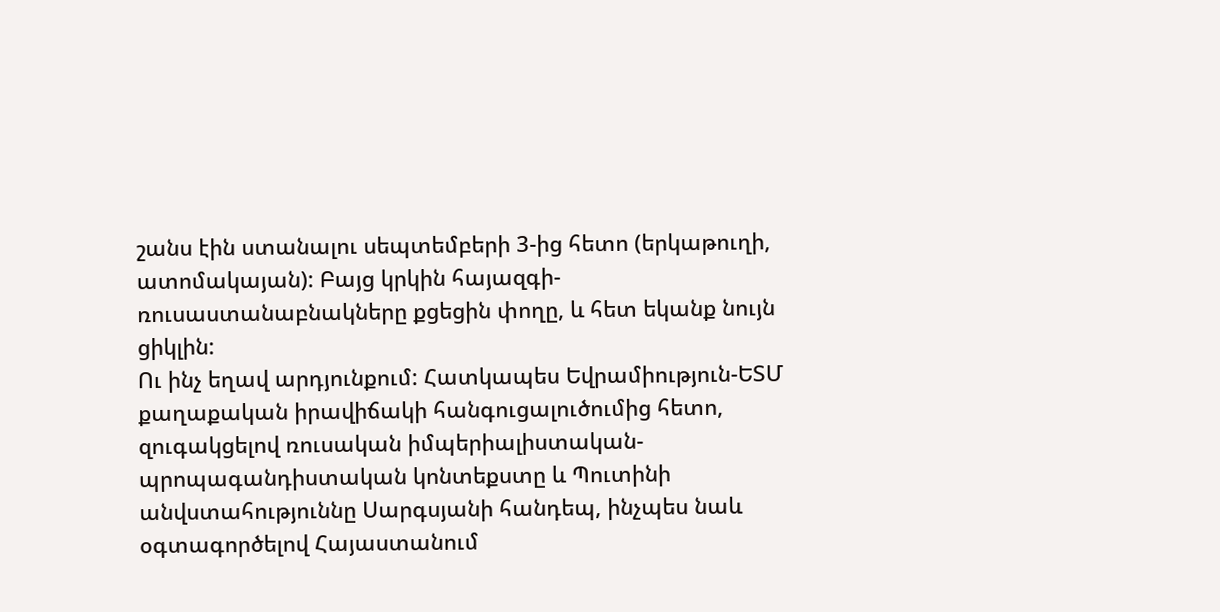շանս էին ստանալու սեպտեմբերի 3-ից հետո (երկաթուղի, ատոմակայան): Բայց կրկին հայազգի-ռուսաստանաբնակները քցեցին փողը, և հետ եկանք նույն ցիկլին:
Ու ինչ եղավ արդյունքում: Հատկապես Եվրամիություն-ԵՏՄ քաղաքական իրավիճակի հանգուցալուծումից հետո, զուգակցելով ռուսական իմպերիալիստական-պրոպագանդիստական կոնտեքստը և Պուտինի անվստահություննը Սարգսյանի հանդեպ, ինչպես նաև օգտագործելով Հայաստանում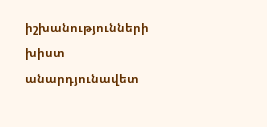իշխանությունների խիստ անարդյունավետ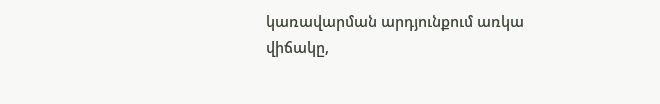կառավարման արդյունքում առկա վիճակը,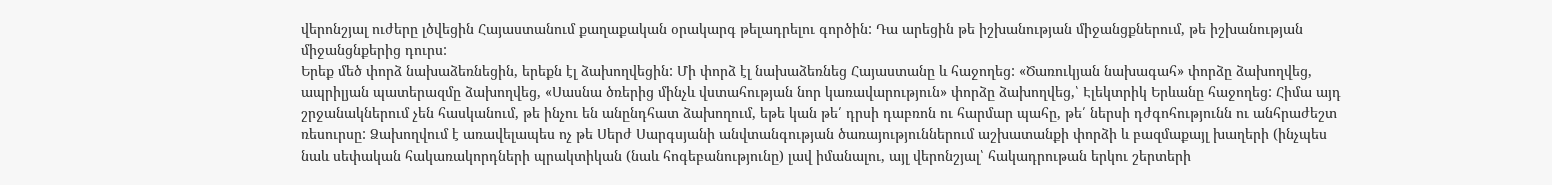վերոնշյալ ուժերը լծվեցին Հայաստանում քաղաքական օրակարգ թելադրելու գործին: Դա արեցին թե իշխանության միջանցքներում, թե իշխանության միջանցնքերից դուրս:
Երեք մեծ փորձ նախաձեռնեցին, երեքն էլ ձախողվեցին: Մի փորձ էլ նախաձեռնեց Հայաստանը և հաջողեց: «Ծառուկյան նախագահ» փորձը ձախողվեց, ապրիլյան պատերազմը ձախողվեց, «Սասնա ծռերից մինչև վստահության նոր կառավարություն» փորձը ձախողվեց,՝ Էլեկտրիկ Երևանը հաջողեց: Հիմա այդ շրջանակներում չեն հասկանում, թե ինչու են անընդհատ ձախողում, եթե կան թե՛ դրսի դաբռոն ու հարմար պահը, թե՛ ներսի դժգոհությունն ու անհրաժեշտ ռեսուրսը: Ձախողվում է առավելապես ոչ թե Սերժ Սարգսյանի անվտանգության ծառայություններում աշխատանքի փորձի և բազմաքայլ խաղերի (ինչպես նաև սեփական հակառակորդների պրակտիկան (նաև հոգեբանությունը) լավ իմանալու, այլ վերոնշյալ՝ հակադրութան երկու շերտերի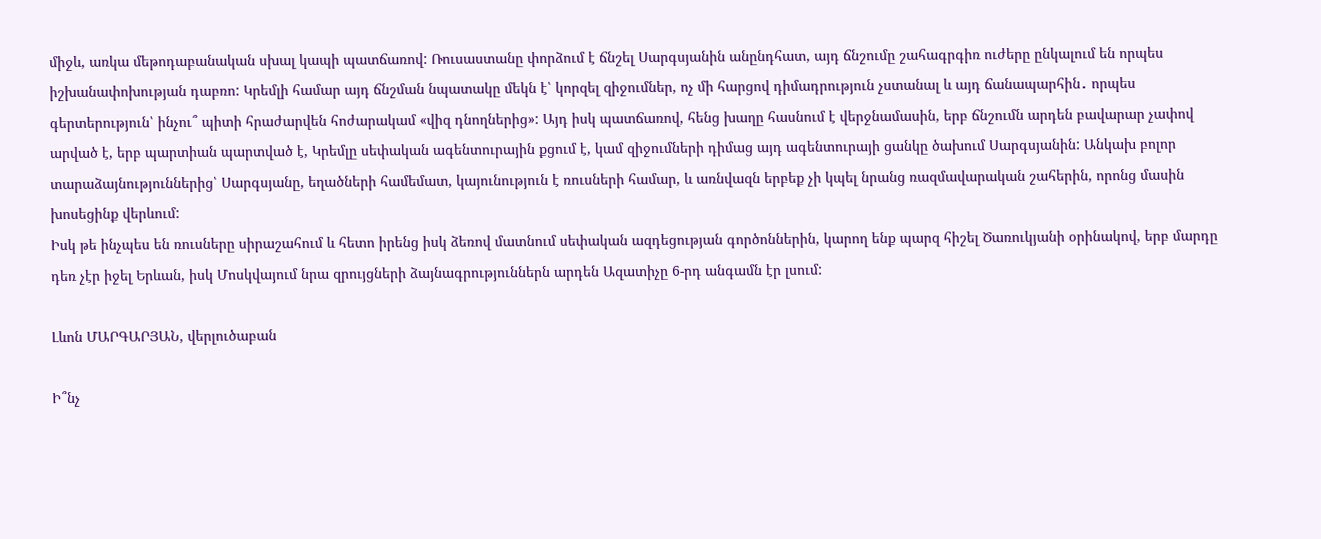միջև, առկա մեթոդաբանական սխալ կապի պատճառով: Ռուսաստանը փորձում է ճնշել Սարգսյանին անընդհատ, այդ ճնշումը շահագրգիռ ուժերը ընկալում են որպես իշխանափոխության դաբռո: Կրեմլի համար այդ ճնշման նպատակը մեկն է՝ կորզել զիջումներ, ոչ մի հարցով դիմադրություն չստանալ և այդ ճանապարհին․ որպես գերտերություն՝ ինչու՞ պիտի հրաժարվեն հոժարակամ «վիզ դնողներից»: Այդ իսկ պատճառով, հենց խաղը հասնում է վերջնամասին, երբ ճնշումն արդեն բավարար չափով արված է, երբ պարտիան պարտված է, Կրեմլը սեփական ագենտուրային քցում է, կամ զիջումների դիմաց այդ ագենտուրայի ցանկը ծախում Սարգսյանին: Անկախ բոլոր տարաձայնություններից՝ Սարգսյանը, եղածների համեմատ, կայունություն է ռուսների համար, և առնվազն երբեք չի կպել նրանց ռազմավարական շահերին, որոնց մասին խոսեցինք վերևում:
Իսկ թե ինչպես են ռուսները սիրաշահում և հետո իրենց իսկ ձեռով մատնում սեփական ազդեցության գործոններին, կարող ենք պարզ հիշել Ծառուկյանի օրինակով, երբ մարդը դեռ չէր իջել Երևան, իսկ Մոսկվայում նրա զրույցների ձայնագրություններն արդեն Ազատիչը 6-րդ անգամն էր լսում:

Լևոն ՄԱՐԳԱՐՅԱՆ, վերլուծաբան

Ի՞նչ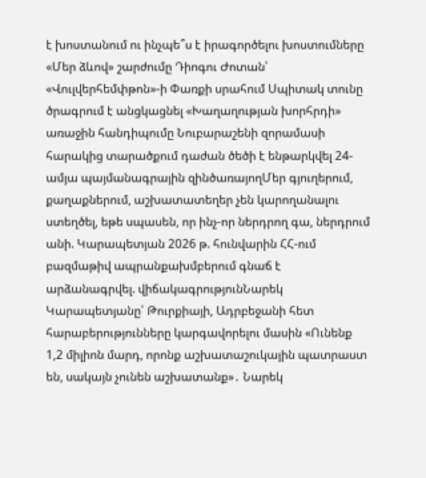է խոստանում ու ինչպե՞ս է իրագործելու խոստումները «Մեր ձևով» շարժումը Դիոգու Ժոտան՝ «Վուլվերհեմփթոն»-ի Փառքի սրահում Սպիտակ տունը ծրագրում է անցկացնել «Խաղաղության խորհրդի» առաջին հանդիպումը Նուբարաշենի զորամասի հարակից տարածքում դաժան ծեծի է ենթարկվել 24-ամյա պայմանագրային զինծառայողՄեր գյուղերում, քաղաքներում, աշխատատեղեր չեն կարողանալու ստեղծել, եթե սպասեն, որ ինչ-որ ներդրող գա, ներդրում անի. Կարապետյան 2026 թ. հունվարին ՀՀ-ում բազմաթիվ ապրանքախմբերում գնաճ է արձանագրվել. վիճակագրությունՆարեկ Կարապետյանը՝ Թուրքիայի, Ադրբեջանի հետ հարաբերությունները կարգավորելու մասին «Ունենք 1,2 միլիոն մարդ, որոնք աշխատաշուկային պատրաստ են, սակայն չունեն աշխատանք»․ Նարեկ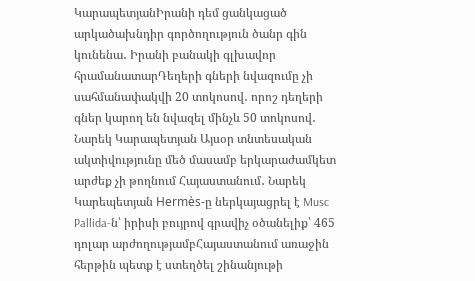ԿարապետյանԻրանի դեմ ցանկացած արկածախնդիր գործողություն ծանր գին կունենա․ Իրանի բանակի գլխավոր հրամանատարԴեղերի գների նվազումը չի սահմանափակվի 20 տոկոսով․ որոշ դեղերի գներ կարող են նվազել մինչև 50 տոկոսով․ Նարեկ Կարապետյան Այսօր տնտեսական ակտիվությունը մեծ մասամբ երկարաժամկետ արժեք չի թողնում Հայաստանում․ Նարեկ Կարեպետյան Hermès-ը ներկայացրել է Musc Pallida-ն՝ իրիսի բույրով գրավիչ օծանելիք՝ 465 դոլար արժողությամբՀայաստանում առաջին հերթին պետք է ստեղծել շինանյութի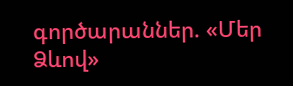գործարաններ. «Մեր Ձևով»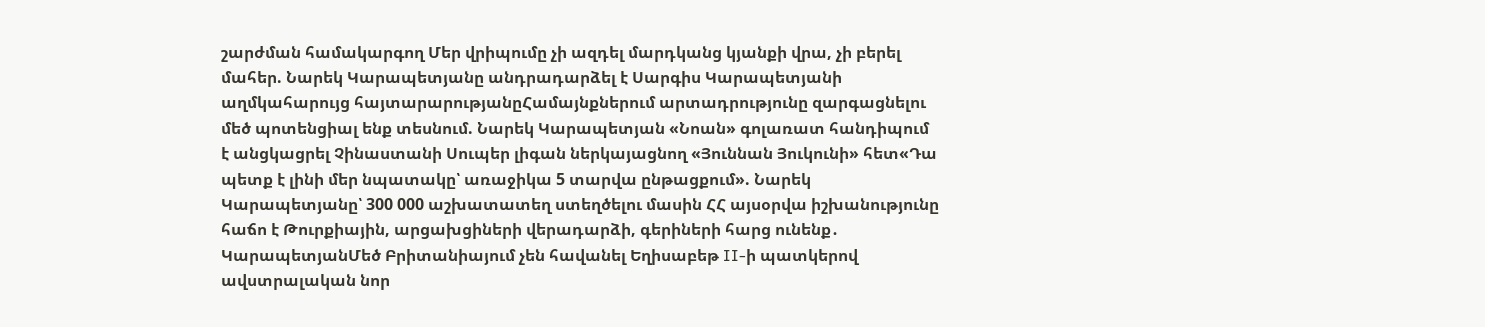շարժման համակարգող Մեր վրիպումը չի ազդել մարդկանց կյանքի վրա, չի բերել մահեր. Նարեկ Կարապետյանը անդրադարձել է Սարգիս Կարապետյանի աղմկահարույց հայտարարությանըՀամայնքներում արտադրությունը զարգացնելու մեծ պոտենցիալ ենք տեսնում. Նարեկ Կարապետյան «Նոան» գոլառատ հանդիպում է անցկացրել Չինաստանի Սուպեր լիգան ներկայացնող «Յուննան Յուկունի» հետ«Դա պետք է լինի մեր նպատակը՝ առաջիկա 5 տարվա ընթացքում». Նարեկ Կարապետյանը՝ 300 000 աշխատատեղ ստեղծելու մասին ՀՀ այսօրվա իշխանությունը հաճո է Թուրքիային, արցախցիների վերադարձի, գերիների հարց ունենք․ ԿարապետյանՄեծ Բրիտանիայում չեն հավանել Եղիսաբեթ II-ի պատկերով ավստրալական նոր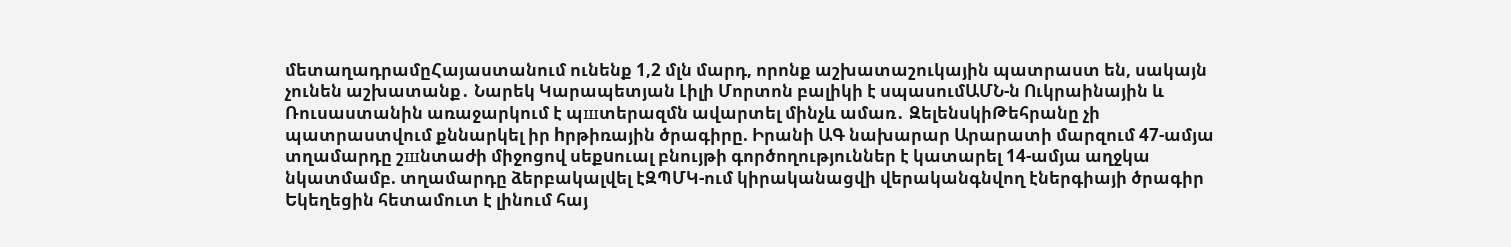մետաղադրամըՀայաստանում ունենք 1,2 մլն մարդ, որոնք աշխատաշուկային պատրաստ են, սակայն չունեն աշխատանք․ Նարեկ Կարապետյան Լիլի Մորտոն բալիկի է սպասումԱՄՆ-ն Ուկրաինային և Ռուսաստանին առաջարկում է պшտերազմն ավարտել մինչև ամառ․ ԶելենսկիԹեհրանը չի պատրաստվում քննարկել իր hրթիռային ծրագիրը. Իրանի ԱԳ նախարար Արարատի մարզում 47-ամյա տղամարդը շшնտաժի միջոցով սեքuուալ բնույթի գործողություններ է կատարել 14-ամյա աղջկա նկատմամբ. տղամարդը ձերբակալվել էԶՊՄԿ-ում կիրականացվի վերականգնվող էներգիայի ծրագիր Եկեղեցին հետամուտ է լինում հայ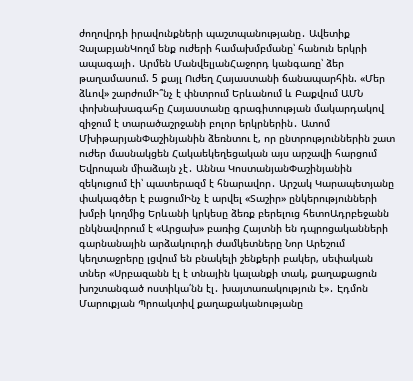ժողովրդի իրավունքների պաշտպանությանը․ Ավետիք ՉալաբյանԿողմ ենք ուժերի համախմբմանը՝ հանուն երկրի ապագայի․ Արմեն ՄանվելյանՀաջորդ կանգառը՝ ձեր թաղամասում. 5 քայլ Ուժեղ Հայաստանի ճանապարհին. «Մեր ձևով» շարժումԻ՞նչ է փնտրում Երևանում և Բաքվում ԱՄՆ փոխնախագահը Հայաստանը գրագիտության մակարդակով զիջում է տարածաշրջանի բոլոր երկրներին․ Ատոմ ՄխիթարյանՓաշինյանին ձեռնտու է, որ ընտրություններին շատ ուժեր մասնակցեն Հակաեկեղեցական այս արշավի հարցում Եվրոպան միաձայն չէ․ Աննա ԿոստանյանՓաշինյանին զեկուցում էի՝ պատերազմ է հնարավոր․ Արշակ Կարապետյանը փակագծեր է բացումԻնչ է արվել «Տաշիր» ընկերությունների խմբի կողմից Երևանի կրկեսը ձեռք բերելուց հետոԱդրբեջանն ընկնավորում է «Արցախ» բառից Հայտնի են դպրոցականների գարնանային արձակուրդի ժամկետները Նոր Արեշում կեղտաջրերը լցվում են բնակելի շենքերի բակեր, սեփական տներ «Սրբազանն էլ է տնային կալանքի տակ, քաղաքացուն խոշտանգած ոստիկա՛նն էլ․ խայտառակություն է»․ Էդմոն Մարուքյան Պրոակտիվ քաղաքականությանը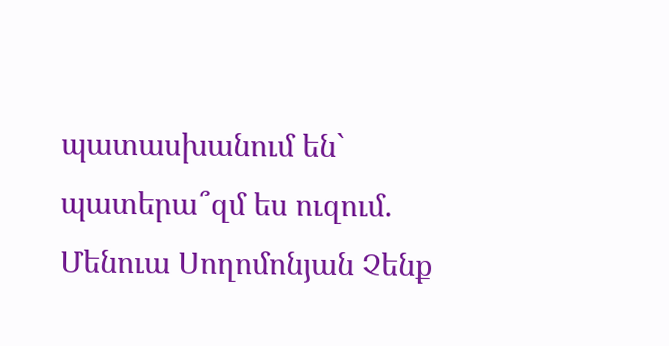պատասխանում են` պատերա՞զմ ես ուզում. Մենուա Սողոմոնյան Չենք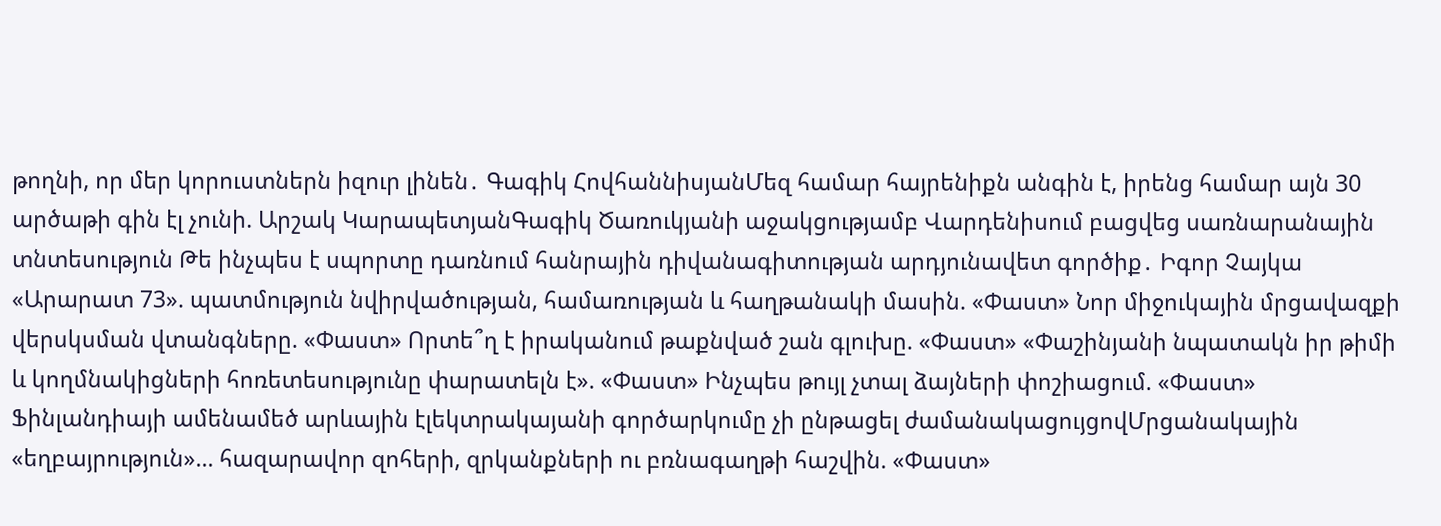թողնի, որ մեր կորուստներն իզուր լինեն․ Գագիկ ՀովհաննիսյանՄեզ համար հայրենիքն անգին է, իրենց համար այն 30 արծաթի գին էլ չունի. Արշակ ԿարապետյանԳագիկ Ծառուկյանի աջակցությամբ Վարդենիսում բացվեց սառնարանային տնտեսություն Թե ինչպես է սպորտը դառնում հանրային դիվանագիտության արդյունավետ գործիք․ Իգոր Չայկա «Արարատ 73». պատմություն նվիրվածության, համառության և հաղթանակի մասին. «Փաստ» Նոր միջուկային մրցավազքի վերսկսման վտանգները. «Փաստ» Որտե՞ղ է իրականում թաքնված շան գլուխը. «Փաստ» «Փաշինյանի նպատակն իր թիմի և կողմնակիցների հոռետեսությունը փարատելն է». «Փաստ» Ինչպես թույլ չտալ ձայների փոշիացում. «Փաստ» Ֆինլանդիայի ամենամեծ արևային էլեկտրակայանի գործարկումը չի ընթացել ժամանակացույցովՄրցանակային «եղբայրություն»... հազարավոր զոհերի, զրկանքների ու բռնագաղթի հաշվին. «Փաստ»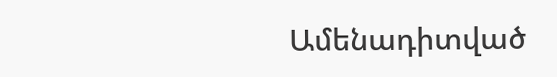Ամենադիտված